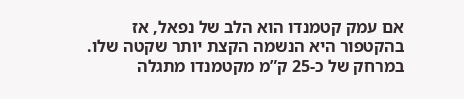אם עמק קטמנדו הוא הלב של נפאל, אז בהקטפור היא הנשמה הקצת יותר שקטה שלו. במרחק של כ-25 ק”מ מקטמנדו מתגלה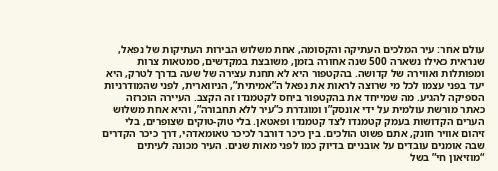עולם אחר: עיר המלכים העתיקה והקסומה, אחת משלוש הבירות העתיקות של נפאל, שנראית כאילו נשארה 500 שנה אחורה בזמן, משובצת במקדשים, סמטאות צרות ומפותלות ואווירה של קדושה. בהקטפור היא לא תחנת עצירה של שעה בדרך לטרק, היא יעד בפני עצמו לכל מי שרוצה לראות את נפאל ה”אמיתית”, הניווארית, לפני שהמודרניות הספיקה להגיע. מה שמייחד את בהקטפור ביחס לקטמנדו זה הקצב. העיירה הוכרזה כאתר מורשת עולמית על ידי אונסק”ו ומוגדרת כ”עיר ללא תחבורה”, והיא אחת משלוש הערים הקדושות בעמק קטמנדו לצד קטמנדו ופאטאן. בלי טוק-טוקים שצופרים, בלי זיהום אוויר חונק, אתם פשוט הולכים. בין כיכר דורבר לכיכר טאומאדהי, דרך כיכר הקדרים שבה אומנים עובדים על אובניים בדיוק כמו לפני מאות שנים. העיר מכונה לעיתים “מוזיאון חי” בשל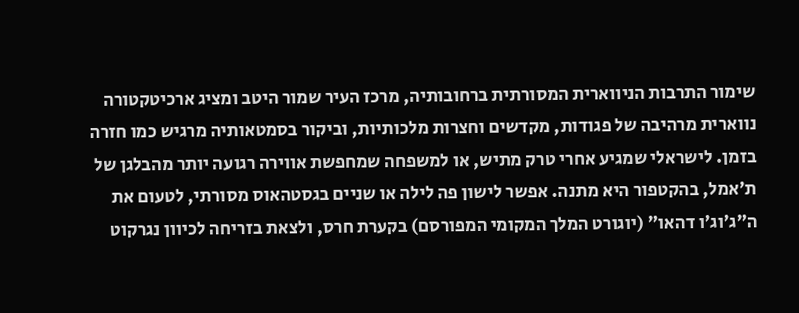שימור התרבות הניווארית המסורתית ברחובותיה, מרכז העיר שמור היטב ומציג ארכיטקטורה נווארית מרהיבה של פגודות, מקדשים וחצרות מלכותיות, וביקור בסמטאותיה מרגיש כמו חזרה בזמן. לישראלי שמגיע אחרי טרק מתיש, או למשפחה שמחפשת אווירה רגועה יותר מהבלגן של ת’אמל, בהקטפור היא מתנה. אפשר לישון פה לילה או שניים בגסטהאוס מסורתי, לטעום את ה”ג’וג’ו דהאו” (יוגורט המלך המקומי המפורסם) בקערת חרס, ולצאת בזריחה לכיוון נגרקוט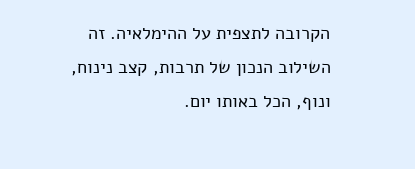הקרובה לתצפית על ההימלאיה. זה השילוב הנכון של תרבות, קצב נינוח, ונוף, הכל באותו יום.